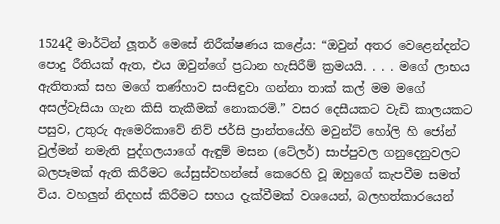1524දී මාර්ටින් ලූතර් මෙසේ නිරීක්ෂණය කළේය: “ඔවුන් අතර වෙළෙන්දන්ට පොදු රීතියක් ඇත, එය ඔවුන්ගේ ප්‍රධාන හැසිරීම් ක්‍රමයයි. . . . මගේ ලාභය ඇතිතාක් සහ මගේ තණ්හාව සංසිඳුවා ගන්නා තාක් කල් මම මගේ අසල්වැසියා ගැන කිසි තැකීමක් නොකරමි.” වසර දෙසීයකට වැඩි කාලයකට පසුව, උතුරු ඇමෙරිකාවේ නිව් ජර්සි ප්‍රාන්තයේහි මවුන්ට් හෝලි හි ජෝන් වුල්මන් නමැති පුද්ගලයාගේ ඇඳුම් මසන (ටේලර්) සාප්පුවල ගනුදෙනුවලට බලපෑමක් ඇති කිරීමට යේසුස්වහන්සේ කෙරෙහි වූ ඔහුගේ කැපවීම සමත් විය. වහලුන් නිදහස් කිරීමට සහය දැක්වීමක් වශයෙන්, බලහත්කාරයෙන්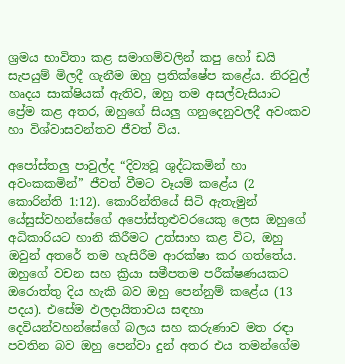ශ්‍රමය භාවිතා කළ සමාගම්වලින් කපු හෝ ඩයි සැපයුම් මිලදී ගැනීම ඔහු ප්‍රතික්ෂේප කළේය. නිරවුල් හෘදය සාක්ෂියක් ඇතිව, ඔහු තම අසල්වැසියාට ප්‍රේම කළ අතර, ඔහුගේ සියලු ගනුදෙනුවලදී අවංකව හා විශ්වාසවන්තව ජීවත් විය.

අපෝස්තලු පාවුල්ද “දිව්‍යවූ ශුද්ධකමින් හා අවංකකමින්” ජීවත් වීමට වෑයම් කළේය (2 කොරින්ති 1:12). කොරින්තියේ සිටි ඇතැමුන් යේසුස්වහන්සේගේ අපෝස්තුළුවරයෙකු ලෙස ඔහුගේ අධිකාරියට හානි කිරීමට උත්සාහ කළ විට, ඔහු ඔවුන් අතරේ තම හැසිරීම ආරක්ෂා කර ගත්තේය. ඔහුගේ වචන සහ ක්‍රියා සමීපතම පරීක්ෂණයකට ඔරොත්තු දිය හැකි බව ඔහු පෙන්නුම් කළේය (13 පදය). එසේම ඵලදායිතාවය සඳහා දෙවියන්වහන්සේගේ බලය සහ කරුණාව මත රඳා පවතින බව ඔහු පෙන්වා දුන් අතර එය තමන්ගේම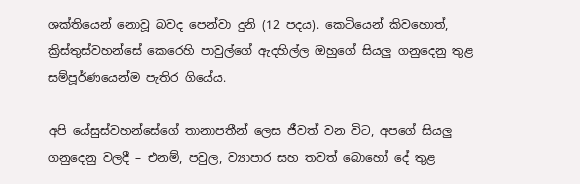ශක්තියෙන් නොවූ බවද පෙන්වා දුනි (12 පදය). කෙටියෙන් කිවහොත්, ක්‍රිස්තුස්වහන්සේ කෙරෙහි පාවුල්ගේ ඇදහිල්ල ඔහුගේ සියලු ගනුදෙනු තුළ සම්පූර්ණයෙන්ම පැතිර ගියේය.

අපි යේසුස්වහන්සේගේ තානාපතීන් ලෙස ජීවත් වන විට, අපගේ සියලු ගනුදෙනු වලදී – එනම්, පවුල, ව්‍යාපාර සහ තවත් බොහෝ දේ තුළ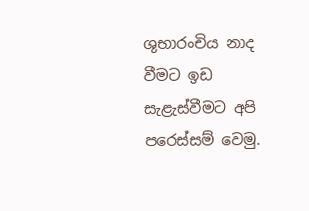ශුභාරංචිය නාද වීමට ඉඩ සැළැස්වීමට අපි පරෙස්සම් වෙමු.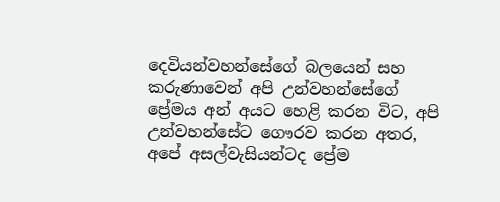දෙවියන්වහන්සේගේ බලයෙන් සහ කරුණාවෙන් අපි උන්වහන්සේගේ ප්‍රේමය අන් අයට හෙළි කරන විට, අපි උන්වහන්සේට ගෞරව කරන අතර, අපේ අසල්වැසියන්ටද ප්‍රේම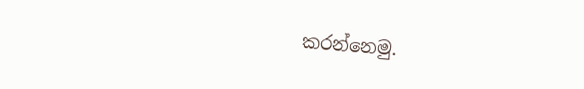කරන්නෙමු.